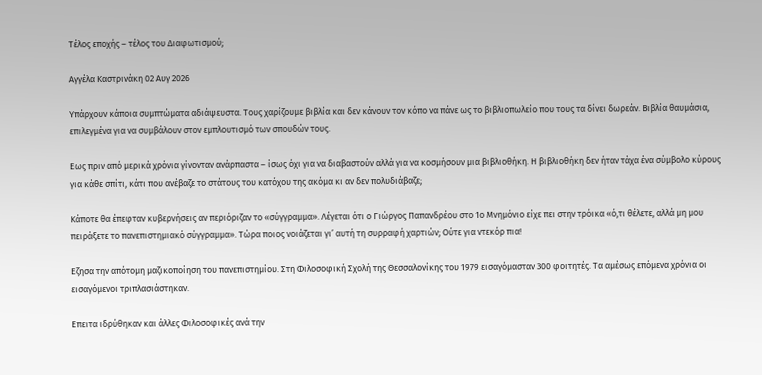Τέλος εποχής – τέλος του Διαφωτισμού;

Αγγέλα Καστρινάκη 02 Αυγ 2026

Υπάρχουν κάποια συμπτώματα αδιάψευστα. Τους χαρίζουμε βιβλία και δεν κάνουν τον κόπο να πάνε ως το βιβλιοπωλείο που τους τα δίνει δωρεάν. Βιβλία θαυμάσια, επιλεγμένα για να συμβάλουν στον εμπλουτισμό των σπουδών τους.

Eως πριν από μερικά χρόνια γίνονταν ανάρπαστα – ίσως όχι για να διαβαστούν αλλά για να κοσμήσουν μια βιβλιοθήκη. Η βιβλιοθήκη δεν ήταν τάχα ένα σύμβολο κύρους για κάθε σπίτι, κάτι που ανέβαζε το στάτους του κατόχου της ακόμα κι αν δεν πολυδιάβαζε;

Κάποτε θα έπεφταν κυβερνήσεις αν περιόριζαν το «σύγγραμμα». Λέγεται ότι ο Γιώργος Παπανδρέου στο 1ο Μνημόνιο είχε πει στην τρόικα «ό,τι θέλετε, αλλά μη μου πειράξετε το πανεπιστημιακό σύγγραμμα». Τώρα ποιος νοιάζεται γι’ αυτή τη συρραφή χαρτιών; Ούτε για ντεκόρ πια!

Eζησα την απότομη μαζικοποίηση του πανεπιστημίου. Στη Φιλοσοφική Σχολή της Θεσσαλονίκης του 1979 εισαγόμασταν 300 φοιτητές. Τα αμέσως επόμενα χρόνια οι εισαγόμενοι τριπλασιάστηκαν.

Eπειτα ιδρύθηκαν και άλλες Φιλοσοφικές ανά την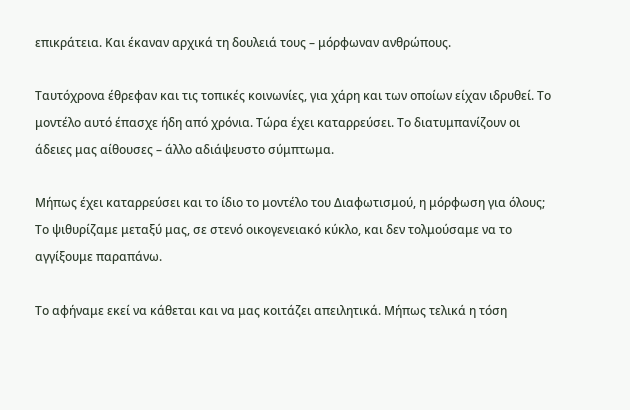επικράτεια. Και έκαναν αρχικά τη δουλειά τους – μόρφωναν ανθρώπους.

Ταυτόχρονα έθρεφαν και τις τοπικές κοινωνίες, για χάρη και των οποίων είχαν ιδρυθεί. Το μοντέλο αυτό έπασχε ήδη από χρόνια. Τώρα έχει καταρρεύσει. Το διατυμπανίζουν οι άδειες μας αίθουσες – άλλο αδιάψευστο σύμπτωμα.

Μήπως έχει καταρρεύσει και το ίδιο το μοντέλο του Διαφωτισμού, η μόρφωση για όλους; Το ψιθυρίζαμε μεταξύ μας, σε στενό οικογενειακό κύκλο, και δεν τολμούσαμε να το αγγίξουμε παραπάνω.

Το αφήναμε εκεί να κάθεται και να μας κοιτάζει απειλητικά. Μήπως τελικά η τόση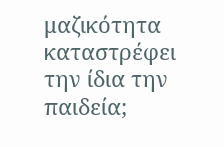μαζικότητα καταστρέφει την ίδια την παιδεία;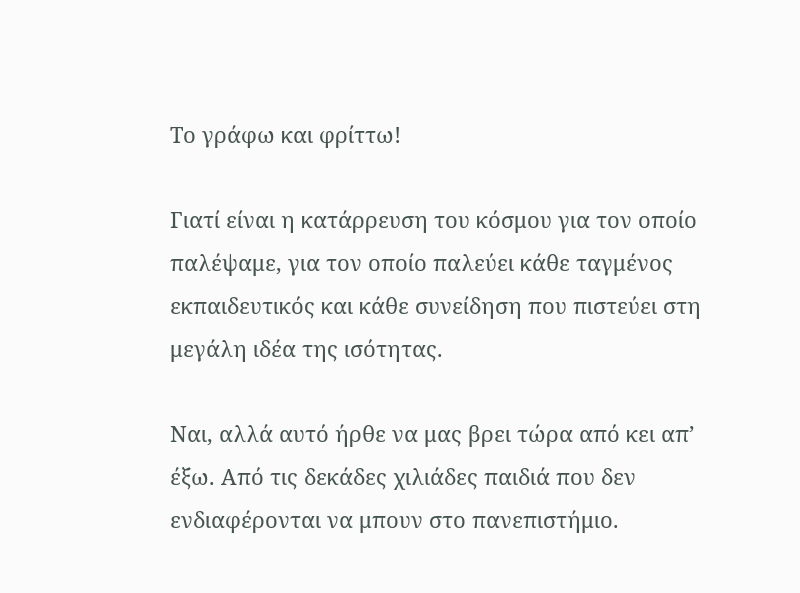Το γράφω και φρίττω!

Γιατί είναι η κατάρρευση του κόσμου για τον οποίο παλέψαμε, για τον οποίο παλεύει κάθε ταγμένος εκπαιδευτικός και κάθε συνείδηση που πιστεύει στη μεγάλη ιδέα της ισότητας.

Ναι, αλλά αυτό ήρθε να μας βρει τώρα από κει απ’ έξω. Από τις δεκάδες χιλιάδες παιδιά που δεν ενδιαφέρονται να μπουν στο πανεπιστήμιο.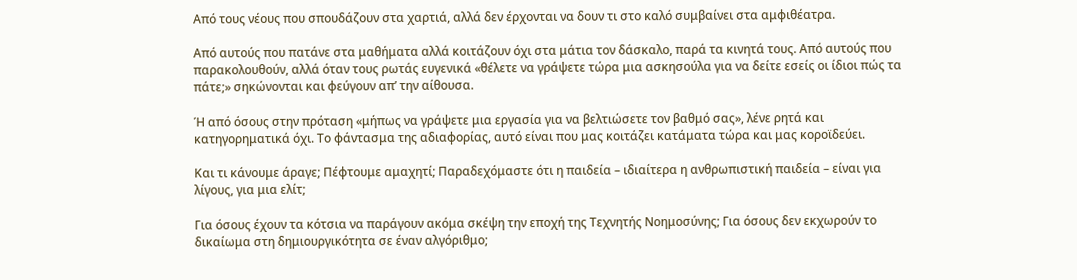Από τους νέους που σπουδάζουν στα χαρτιά, αλλά δεν έρχονται να δουν τι στο καλό συμβαίνει στα αμφιθέατρα.

Από αυτούς που πατάνε στα μαθήματα αλλά κοιτάζουν όχι στα μάτια τον δάσκαλο, παρά τα κινητά τους. Από αυτούς που παρακολουθούν, αλλά όταν τους ρωτάς ευγενικά «θέλετε να γράψετε τώρα μια ασκησούλα για να δείτε εσείς οι ίδιοι πώς τα πάτε;» σηκώνονται και φεύγουν απ’ την αίθουσα.

Ή από όσους στην πρόταση «μήπως να γράψετε μια εργασία για να βελτιώσετε τον βαθμό σας», λένε ρητά και κατηγορηματικά όχι. Το φάντασμα της αδιαφορίας, αυτό είναι που μας κοιτάζει κατάματα τώρα και μας κοροϊδεύει.

Και τι κάνουμε άραγε; Πέφτουμε αμαχητί; Παραδεχόμαστε ότι η παιδεία – ιδιαίτερα η ανθρωπιστική παιδεία – είναι για λίγους, για μια ελίτ;

Για όσους έχουν τα κότσια να παράγουν ακόμα σκέψη την εποχή της Τεχνητής Νοημοσύνης; Για όσους δεν εκχωρούν το δικαίωμα στη δημιουργικότητα σε έναν αλγόριθμο;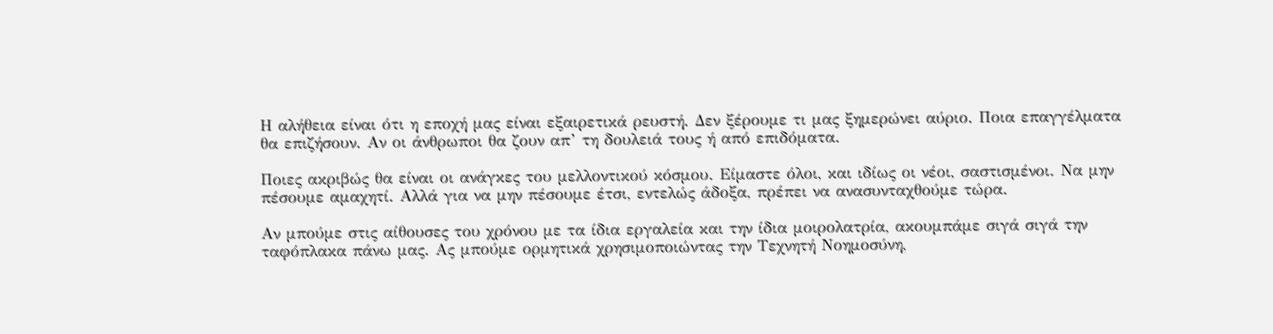Η αλήθεια είναι ότι η εποχή μας είναι εξαιρετικά ρευστή. Δεν ξέρουμε τι μας ξημερώνει αύριο. Ποια επαγγέλματα θα επιζήσουν. Αν οι άνθρωποι θα ζουν απ’ τη δουλειά τους ή από επιδόματα.

Ποιες ακριβώς θα είναι οι ανάγκες του μελλοντικού κόσμου. Είμαστε όλοι, και ιδίως οι νέοι, σαστισμένοι. Να μην πέσουμε αμαχητί. Αλλά για να μην πέσουμε έτσι, εντελώς άδοξα, πρέπει να ανασυνταχθούμε τώρα.

Αν μπούμε στις αίθουσες του χρόνου με τα ίδια εργαλεία και την ίδια μοιρολατρία, ακουμπάμε σιγά σιγά την ταφόπλακα πάνω μας. Ας μπούμε ορμητικά χρησιμοποιώντας την Τεχνητή Νοημοσύνη,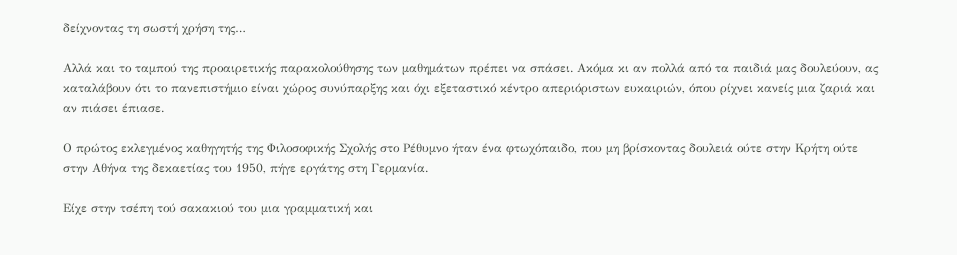δείχνοντας τη σωστή χρήση της…

Αλλά και το ταμπού της προαιρετικής παρακολούθησης των μαθημάτων πρέπει να σπάσει. Ακόμα κι αν πολλά από τα παιδιά μας δουλεύουν, ας καταλάβουν ότι το πανεπιστήμιο είναι χώρος συνύπαρξης και όχι εξεταστικό κέντρο απεριόριστων ευκαιριών, όπου ρίχνει κανείς μια ζαριά και αν πιάσει έπιασε.

Ο πρώτος εκλεγμένος καθηγητής της Φιλοσοφικής Σχολής στο Ρέθυμνο ήταν ένα φτωχόπαιδο, που μη βρίσκοντας δουλειά ούτε στην Κρήτη ούτε στην Αθήνα της δεκαετίας του 1950, πήγε εργάτης στη Γερμανία.

Είχε στην τσέπη τού σακακιού του μια γραμματική και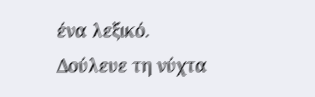ένα λεξικό. Δούλευε τη νύχτα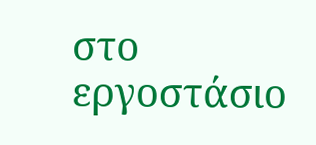στο εργοστάσιο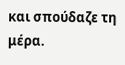και σπούδαζε τη μέρα.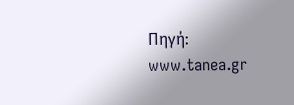Πηγή: www.tanea.gr